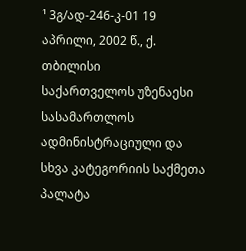¹ 3გ/ად-246-კ-01 19 აპრილი, 2002 წ., ქ. თბილისი
საქართველოს უზენაესი სასამართლოს ადმინისტრაციული და სხვა კატეგორიის საქმეთა პალატა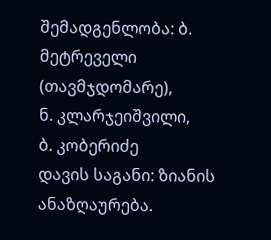შემადგენლობა: ბ. მეტრეველი (თავმჯდომარე),
ნ. კლარჯეიშვილი,
ბ. კობერიძე
დავის საგანი: ზიანის ანაზღაურება.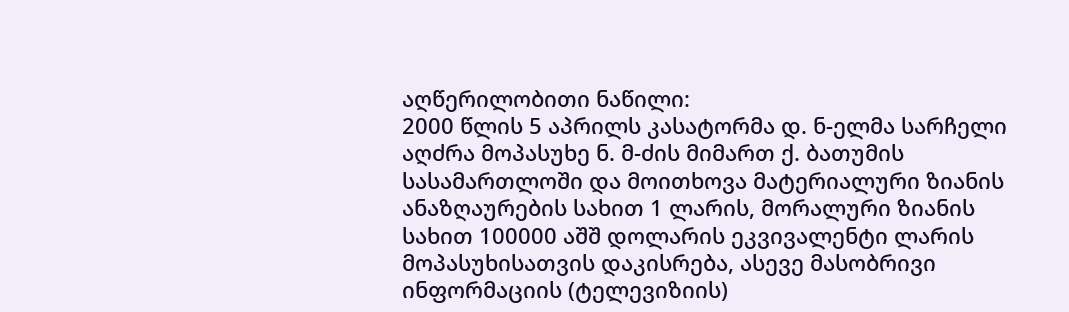აღწერილობითი ნაწილი:
2000 წლის 5 აპრილს კასატორმა დ. ნ-ელმა სარჩელი აღძრა მოპასუხე ნ. მ-ძის მიმართ ქ. ბათუმის სასამართლოში და მოითხოვა მატერიალური ზიანის ანაზღაურების სახით 1 ლარის, მორალური ზიანის სახით 100000 აშშ დოლარის ეკვივალენტი ლარის მოპასუხისათვის დაკისრება, ასევე მასობრივი ინფორმაციის (ტელევიზიის)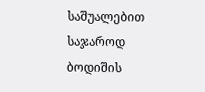საშუალებით საჯაროდ ბოდიშის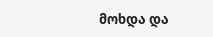მოხდა და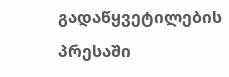გადაწყვეტილების პრესაში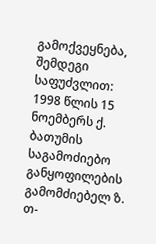გამოქვეყნება, შემდეგი საფუძვლით:
1998 წლის 15 ნოემბერს ქ. ბათუმის საგამოძიებო განყოფილების გამომძიებელ ზ. თ-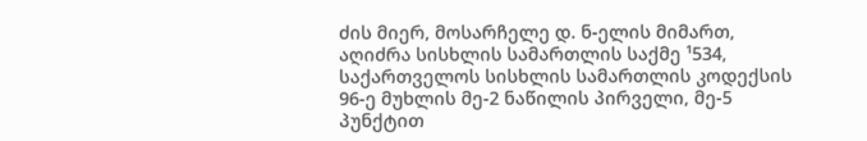ძის მიერ, მოსარჩელე დ. ნ-ელის მიმართ, აღიძრა სისხლის სამართლის საქმე ¹534, საქართველოს სისხლის სამართლის კოდექსის 96-ე მუხლის მე-2 ნაწილის პირველი, მე-5 პუნქტით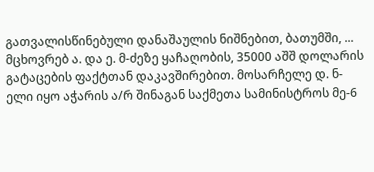გათვალისწინებული დანაშაულის ნიშნებით, ბათუმში, ... მცხოვრებ ა. და ე. მ-ძეზე ყაჩაღობის, 35000 აშშ დოლარის გატაცების ფაქტთან დაკავშირებით. მოსარჩელე დ. ნ-ელი იყო აჭარის ა/რ შინაგან საქმეთა სამინისტროს მე-6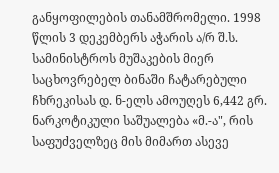განყოფილების თანამშრომელი. 1998 წლის 3 დეკემბერს აჭარის ა/რ შ.ს. სამინისტროს მუშაკების მიერ საცხოვრებელ ბინაში ჩატარებული ჩხრეკისას დ. ნ-ელს ამოუღეს 6,442 გრ. ნარკოტიკული საშუალება «მ.-ა", რის საფუძველზეც მის მიმართ ასევე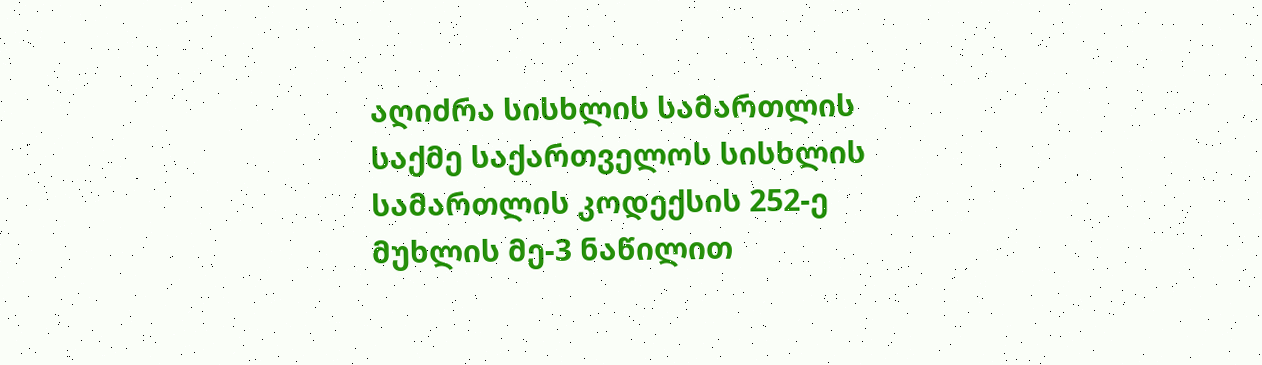აღიძრა სისხლის სამართლის საქმე საქართველოს სისხლის სამართლის კოდექსის 252-ე მუხლის მე-3 ნაწილით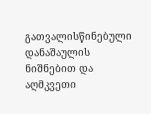გათვალისწინებული დანაშაულის ნიშნებით და აღმკვეთი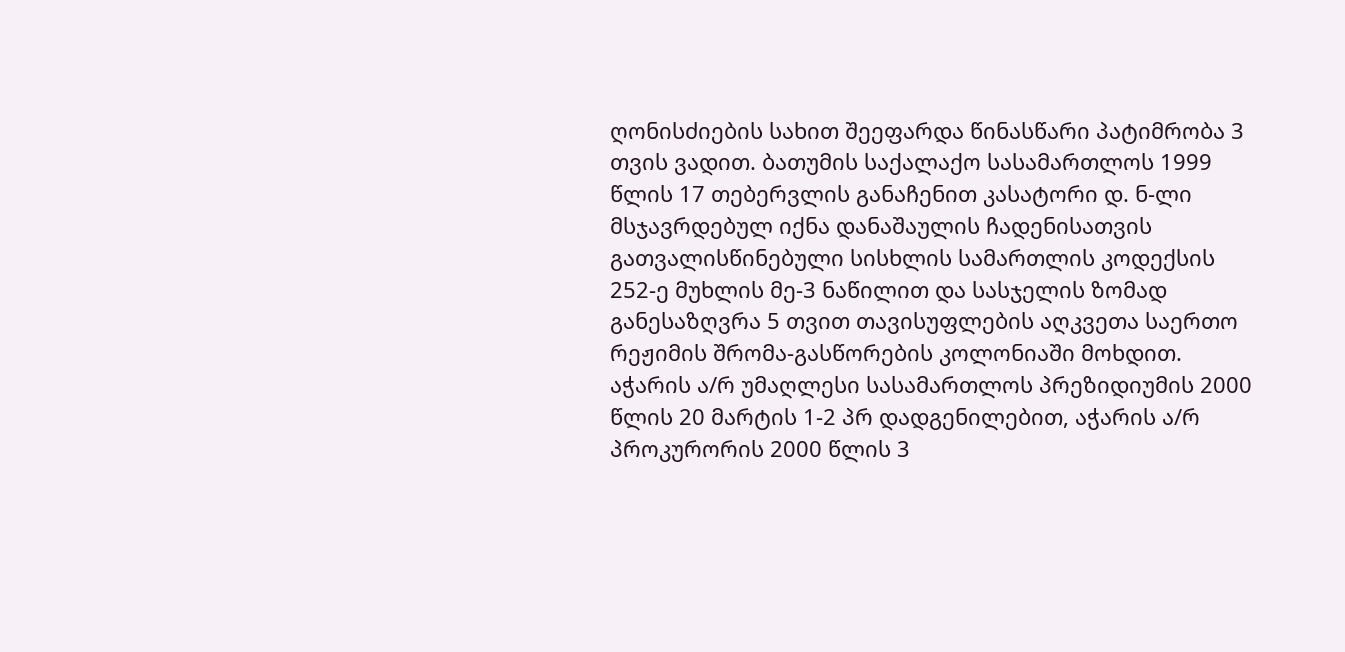ღონისძიების სახით შეეფარდა წინასწარი პატიმრობა 3 თვის ვადით. ბათუმის საქალაქო სასამართლოს 1999 წლის 17 თებერვლის განაჩენით კასატორი დ. ნ-ლი მსჯავრდებულ იქნა დანაშაულის ჩადენისათვის გათვალისწინებული სისხლის სამართლის კოდექსის 252-ე მუხლის მე-3 ნაწილით და სასჯელის ზომად განესაზღვრა 5 თვით თავისუფლების აღკვეთა საერთო რეჟიმის შრომა-გასწორების კოლონიაში მოხდით. აჭარის ა/რ უმაღლესი სასამართლოს პრეზიდიუმის 2000 წლის 20 მარტის 1-2 პრ დადგენილებით, აჭარის ა/რ პროკურორის 2000 წლის 3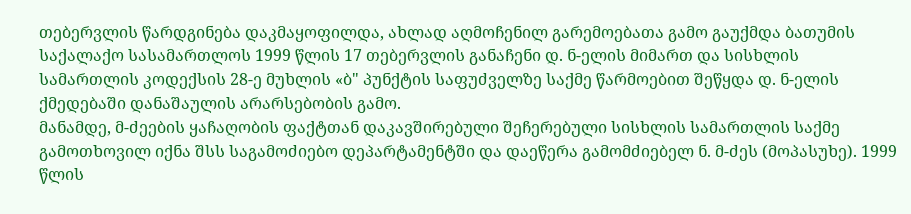თებერვლის წარდგინება დაკმაყოფილდა, ახლად აღმოჩენილ გარემოებათა გამო გაუქმდა ბათუმის საქალაქო სასამართლოს 1999 წლის 17 თებერვლის განაჩენი დ. ნ-ელის მიმართ და სისხლის სამართლის კოდექსის 28-ე მუხლის «ბ" პუნქტის საფუძველზე საქმე წარმოებით შეწყდა დ. ნ-ელის ქმედებაში დანაშაულის არარსებობის გამო.
მანამდე, მ-ძეების ყაჩაღობის ფაქტთან დაკავშირებული შეჩერებული სისხლის სამართლის საქმე გამოთხოვილ იქნა შსს საგამოძიებო დეპარტამენტში და დაეწერა გამომძიებელ ნ. მ-ძეს (მოპასუხე). 1999 წლის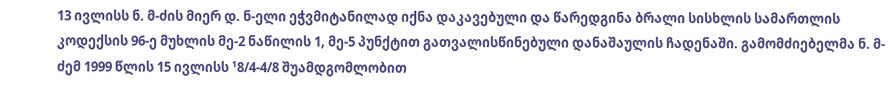13 ივლისს ნ. მ-ძის მიერ დ. ნ-ელი ეჭვმიტანილად იქნა დაკავებული და წარედგინა ბრალი სისხლის სამართლის კოდექსის 96-ე მუხლის მე-2 ნაწილის 1, მე-5 პუნქტით გათვალისწინებული დანაშაულის ჩადენაში. გამომძიებელმა ნ. მ-ძემ 1999 წლის 15 ივლისს ¹8/4-4/8 შუამდგომლობით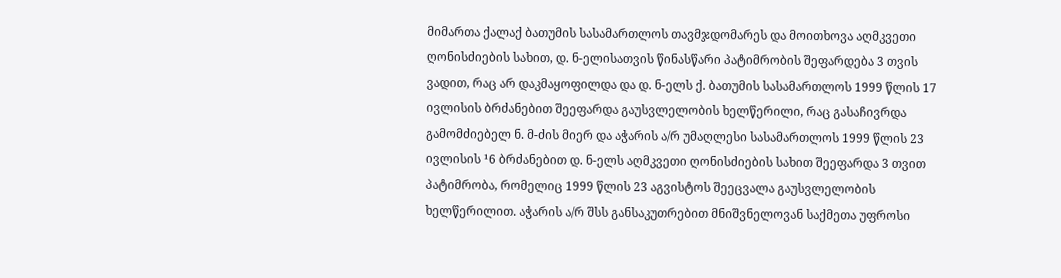მიმართა ქალაქ ბათუმის სასამართლოს თავმჯდომარეს და მოითხოვა აღმკვეთი ღონისძიების სახით, დ. ნ-ელისათვის წინასწარი პატიმრობის შეფარდება 3 თვის ვადით, რაც არ დაკმაყოფილდა და დ. ნ-ელს ქ. ბათუმის სასამართლოს 1999 წლის 17 ივლისის ბრძანებით შეეფარდა გაუსვლელობის ხელწერილი, რაც გასაჩივრდა გამომძიებელ ნ. მ-ძის მიერ და აჭარის ა/რ უმაღლესი სასამართლოს 1999 წლის 23 ივლისის ¹6 ბრძანებით დ. ნ-ელს აღმკვეთი ღონისძიების სახით შეეფარდა 3 თვით პატიმრობა, რომელიც 1999 წლის 23 აგვისტოს შეეცვალა გაუსვლელობის ხელწერილით. აჭარის ა/რ შსს განსაკუთრებით მნიშვნელოვან საქმეთა უფროსი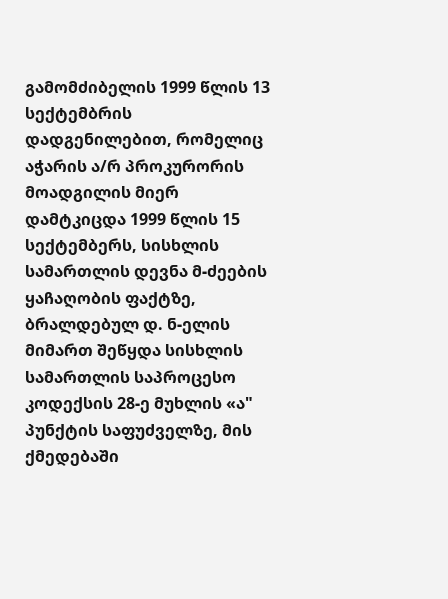გამომძიბელის 1999 წლის 13 სექტემბრის დადგენილებით, რომელიც აჭარის ა/რ პროკურორის მოადგილის მიერ დამტკიცდა 1999 წლის 15 სექტემბერს, სისხლის სამართლის დევნა მ-ძეების ყაჩაღობის ფაქტზე, ბრალდებულ დ. ნ-ელის მიმართ შეწყდა სისხლის სამართლის საპროცესო კოდექსის 28-ე მუხლის «ა" პუნქტის საფუძველზე, მის ქმედებაში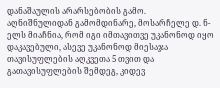დანაშაულის არარსებობის გამო.
აღნიშნულიდან გამომდინარე, მოსარჩელე დ. ნ-ელს მიაჩნია, რომ იგი იმთავითვე უკანონოდ იყო დაკავებული, ასევე უკანონოდ მიესაჯა თავისუფლების აღკვეთა 5 თვით და გათავისუფლების შემდეგ, კიდევ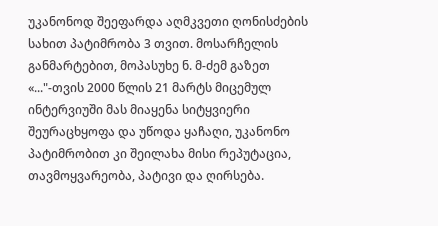უკანონოდ შეეფარდა აღმკვეთი ღონისძების სახით პატიმრობა 3 თვით. მოსარჩელის განმარტებით, მოპასუხე ნ. მ-ძემ გაზეთ «..."-თვის 2000 წლის 21 მარტს მიცემულ ინტერვიუში მას მიაყენა სიტყვიერი შეურაცხყოფა და უწოდა ყაჩაღი, უკანონო პატიმრობით კი შეილახა მისი რეპუტაცია, თავმოყვარეობა, პატივი და ღირსება.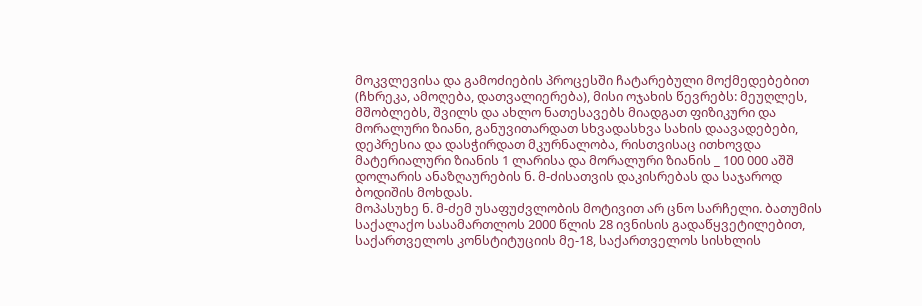მოკვლევისა და გამოძიების პროცესში ჩატარებული მოქმედებებით (ჩხრეკა, ამოღება, დათვალიერება), მისი ოჯახის წევრებს: მეუღლეს, მშობლებს, შვილს და ახლო ნათესავებს მიადგათ ფიზიკური და მორალური ზიანი, განუვითარდათ სხვადასხვა სახის დაავადებები, დეპრესია და დასჭირდათ მკურნალობა, რისთვისაც ითხოვდა მატერიალური ზიანის 1 ლარისა და მორალური ზიანის _ 100 000 აშშ დოლარის ანაზღაურების ნ. მ-ძისათვის დაკისრებას და საჯაროდ ბოდიშის მოხდას.
მოპასუხე ნ. მ-ძემ უსაფუძვლობის მოტივით არ ცნო სარჩელი. ბათუმის საქალაქო სასამართლოს 2000 წლის 28 ივნისის გადაწყვეტილებით, საქართველოს კონსტიტუციის მე-18, საქართველოს სისხლის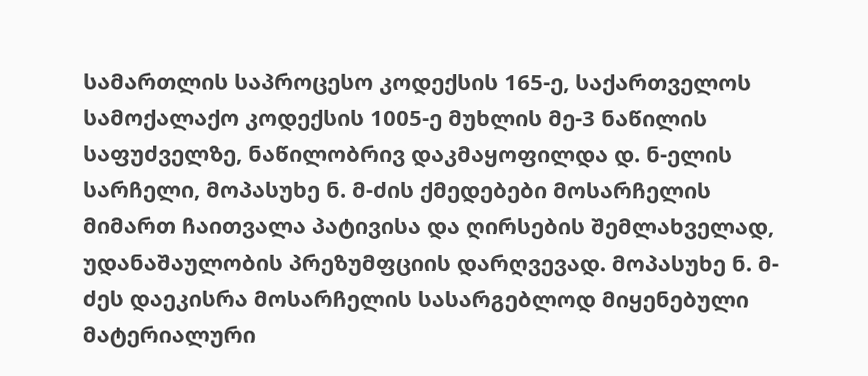სამართლის საპროცესო კოდექსის 165-ე, საქართველოს სამოქალაქო კოდექსის 1005-ე მუხლის მე-3 ნაწილის საფუძველზე, ნაწილობრივ დაკმაყოფილდა დ. ნ-ელის სარჩელი, მოპასუხე ნ. მ-ძის ქმედებები მოსარჩელის მიმართ ჩაითვალა პატივისა და ღირსების შემლახველად, უდანაშაულობის პრეზუმფციის დარღვევად. მოპასუხე ნ. მ-ძეს დაეკისრა მოსარჩელის სასარგებლოდ მიყენებული მატერიალური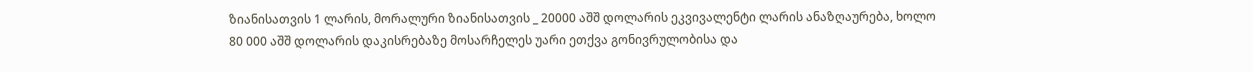ზიანისათვის 1 ლარის, მორალური ზიანისათვის _ 20000 აშშ დოლარის ეკვივალენტი ლარის ანაზღაურება, ხოლო 80 000 აშშ დოლარის დაკისრებაზე მოსარჩელეს უარი ეთქვა გონივრულობისა და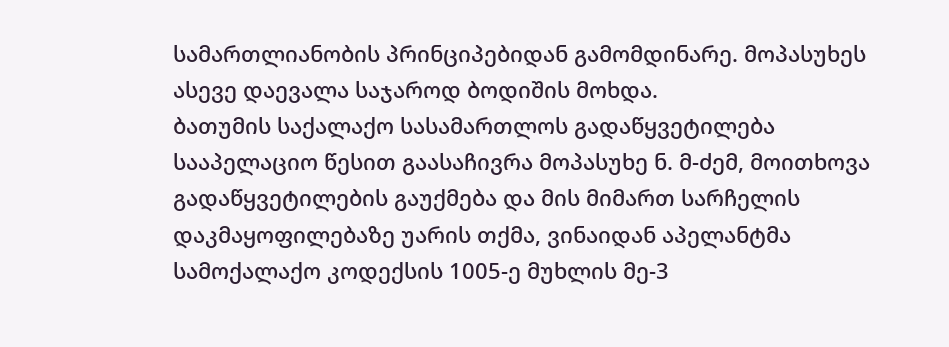სამართლიანობის პრინციპებიდან გამომდინარე. მოპასუხეს ასევე დაევალა საჯაროდ ბოდიშის მოხდა.
ბათუმის საქალაქო სასამართლოს გადაწყვეტილება სააპელაციო წესით გაასაჩივრა მოპასუხე ნ. მ-ძემ, მოითხოვა გადაწყვეტილების გაუქმება და მის მიმართ სარჩელის დაკმაყოფილებაზე უარის თქმა, ვინაიდან აპელანტმა სამოქალაქო კოდექსის 1005-ე მუხლის მე-3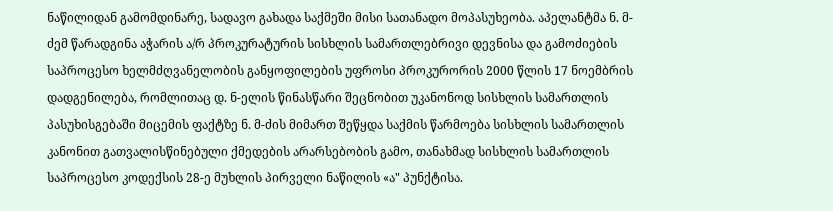ნაწილიდან გამომდინარე, სადავო გახადა საქმეში მისი სათანადო მოპასუხეობა. აპელანტმა ნ. მ-ძემ წარადგინა აჭარის ა/რ პროკურატურის სისხლის სამართლებრივი დევნისა და გამოძიების საპროცესო ხელმძღვანელობის განყოფილების უფროსი პროკურორის 2000 წლის 17 ნოემბრის დადგენილება, რომლითაც დ. ნ-ელის წინასწარი შეცნობით უკანონოდ სისხლის სამართლის პასუხისგებაში მიცემის ფაქტზე ნ. მ-ძის მიმართ შეწყდა საქმის წარმოება სისხლის სამართლის კანონით გათვალისწინებული ქმედების არარსებობის გამო, თანახმად სისხლის სამართლის საპროცესო კოდექსის 28-ე მუხლის პირველი ნაწილის «ა" პუნქტისა.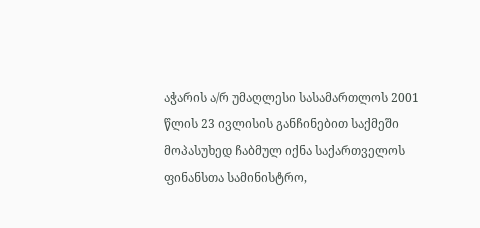აჭარის ა/რ უმაღლესი სასამართლოს 2001 წლის 23 ივლისის განჩინებით საქმეში მოპასუხედ ჩაბმულ იქნა საქართველოს ფინანსთა სამინისტრო,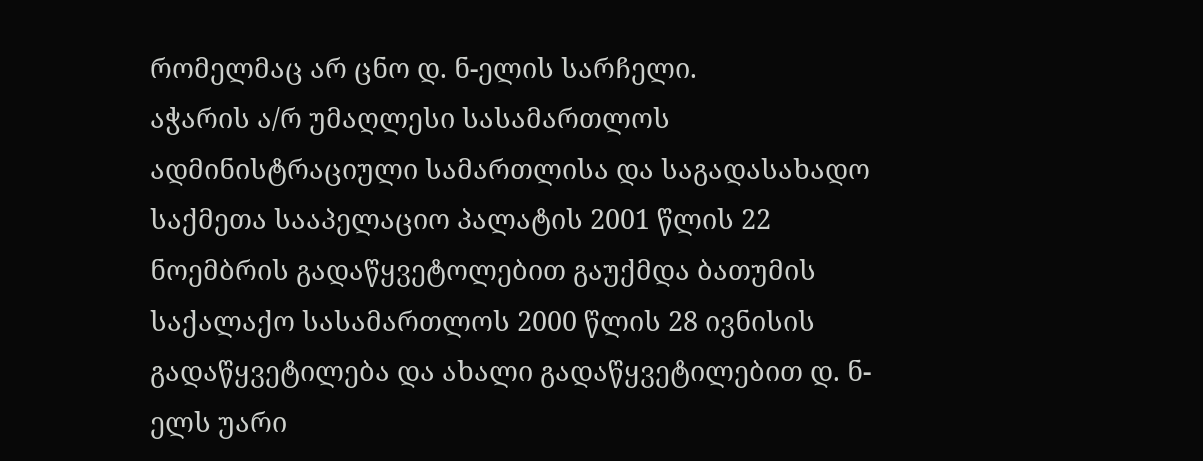რომელმაც არ ცნო დ. ნ-ელის სარჩელი.
აჭარის ა/რ უმაღლესი სასამართლოს ადმინისტრაციული სამართლისა და საგადასახადო საქმეთა სააპელაციო პალატის 2001 წლის 22 ნოემბრის გადაწყვეტოლებით გაუქმდა ბათუმის საქალაქო სასამართლოს 2000 წლის 28 ივნისის გადაწყვეტილება და ახალი გადაწყვეტილებით დ. ნ-ელს უარი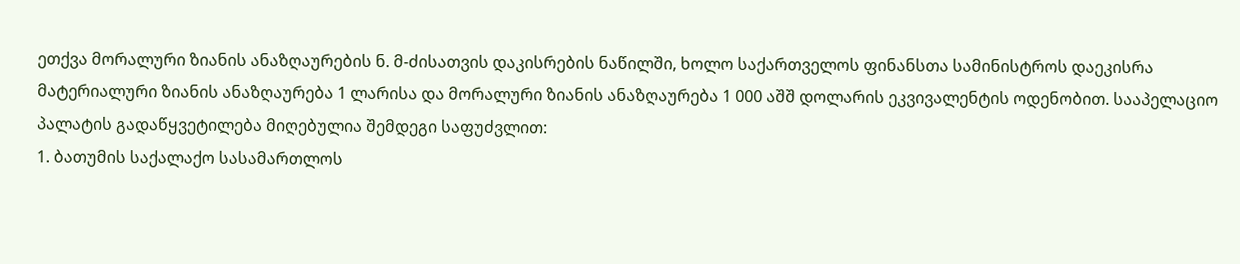ეთქვა მორალური ზიანის ანაზღაურების ნ. მ-ძისათვის დაკისრების ნაწილში, ხოლო საქართველოს ფინანსთა სამინისტროს დაეკისრა მატერიალური ზიანის ანაზღაურება 1 ლარისა და მორალური ზიანის ანაზღაურება 1 000 აშშ დოლარის ეკვივალენტის ოდენობით. სააპელაციო პალატის გადაწყვეტილება მიღებულია შემდეგი საფუძვლით:
1. ბათუმის საქალაქო სასამართლოს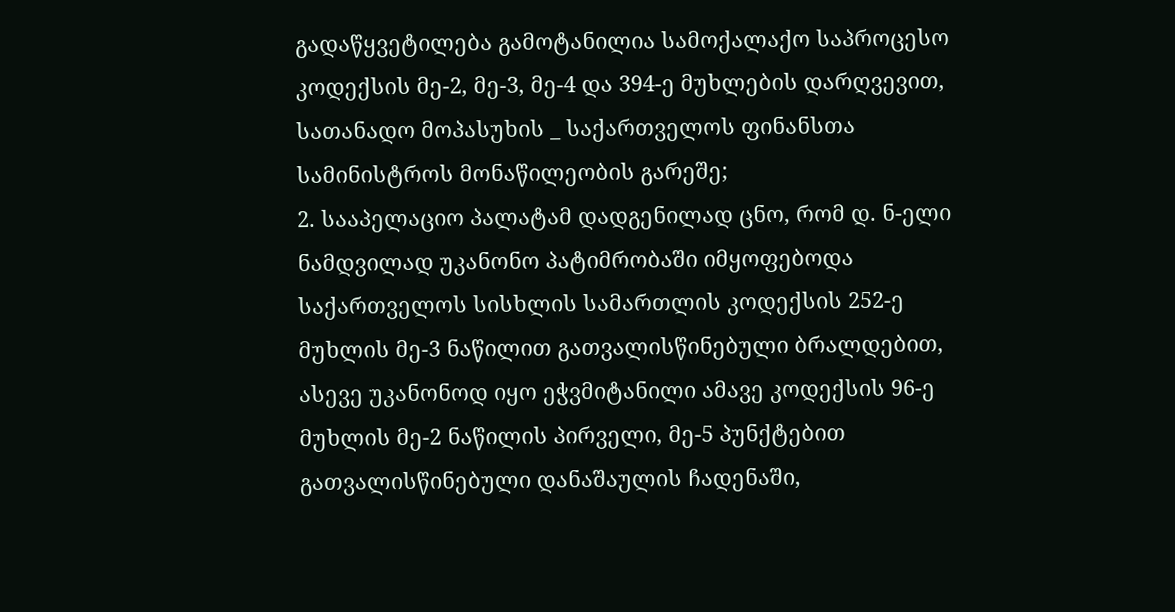გადაწყვეტილება გამოტანილია სამოქალაქო საპროცესო კოდექსის მე-2, მე-3, მე-4 და 394-ე მუხლების დარღვევით, სათანადო მოპასუხის _ საქართველოს ფინანსთა სამინისტროს მონაწილეობის გარეშე;
2. სააპელაციო პალატამ დადგენილად ცნო, რომ დ. ნ-ელი ნამდვილად უკანონო პატიმრობაში იმყოფებოდა საქართველოს სისხლის სამართლის კოდექსის 252-ე მუხლის მე-3 ნაწილით გათვალისწინებული ბრალდებით, ასევე უკანონოდ იყო ეჭვმიტანილი ამავე კოდექსის 96-ე მუხლის მე-2 ნაწილის პირველი, მე-5 პუნქტებით გათვალისწინებული დანაშაულის ჩადენაში,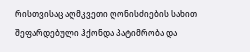რისთვისაც აღმკვეთი ღონისძიების სახით შეფარდებული ჰქონდა პატიმრობა და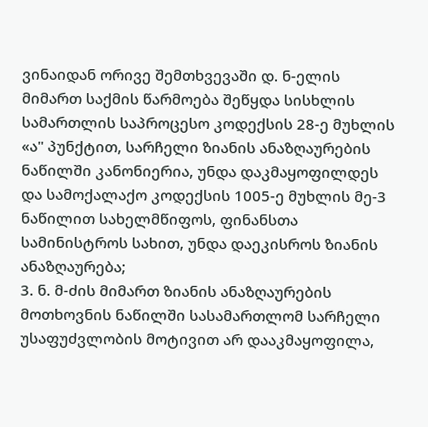ვინაიდან ორივე შემთხვევაში დ. ნ-ელის მიმართ საქმის წარმოება შეწყდა სისხლის სამართლის საპროცესო კოდექსის 28-ე მუხლის «ა" პუნქტით, სარჩელი ზიანის ანაზღაურების ნაწილში კანონიერია, უნდა დაკმაყოფილდეს და სამოქალაქო კოდექსის 1005-ე მუხლის მე-3 ნაწილით სახელმწიფოს, ფინანსთა სამინისტროს სახით, უნდა დაეკისროს ზიანის ანაზღაურება;
3. ნ. მ-ძის მიმართ ზიანის ანაზღაურების მოთხოვნის ნაწილში სასამართლომ სარჩელი უსაფუძვლობის მოტივით არ დააკმაყოფილა,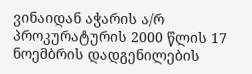ვინაიდან აჭარის ა/რ პროკურატურის 2000 წლის 17 ნოემბრის დადგენილების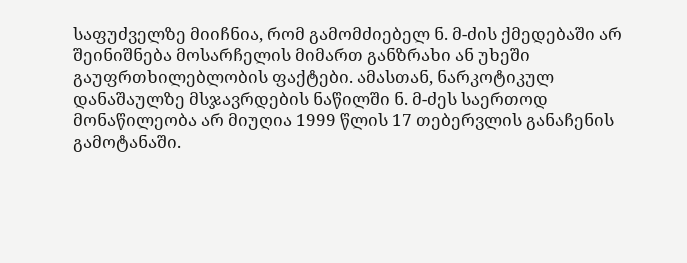საფუძველზე მიიჩნია, რომ გამომძიებელ ნ. მ-ძის ქმედებაში არ შეინიშნება მოსარჩელის მიმართ განზრახი ან უხეში გაუფრთხილებლობის ფაქტები. ამასთან, ნარკოტიკულ დანაშაულზე მსჯავრდების ნაწილში ნ. მ-ძეს საერთოდ მონაწილეობა არ მიუღია 1999 წლის 17 თებერვლის განაჩენის გამოტანაში.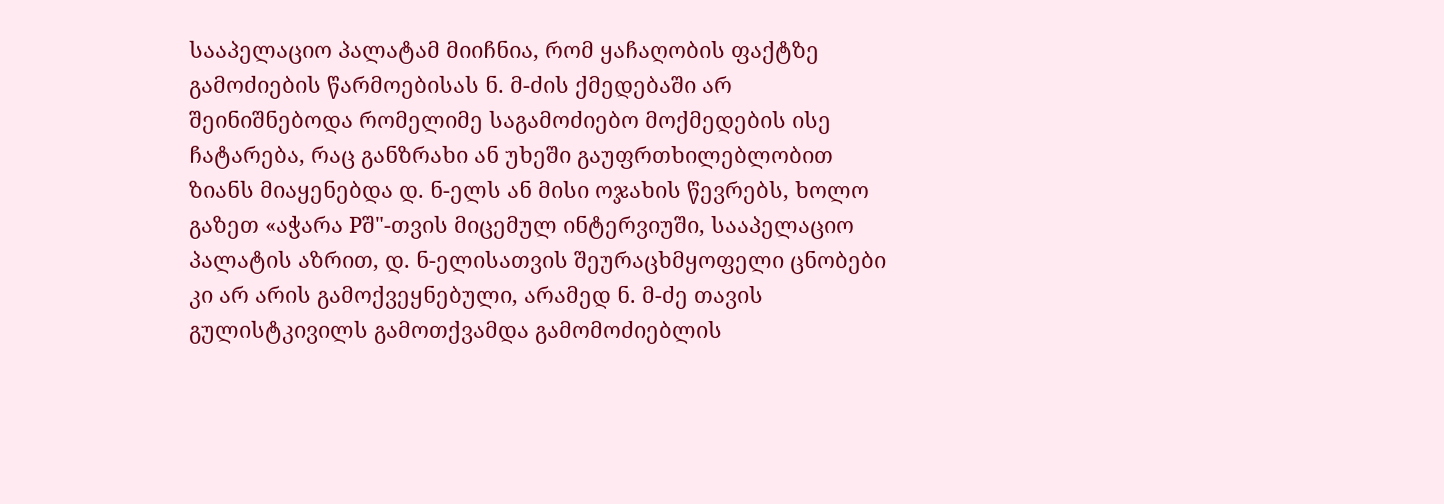სააპელაციო პალატამ მიიჩნია, რომ ყაჩაღობის ფაქტზე გამოძიების წარმოებისას ნ. მ-ძის ქმედებაში არ შეინიშნებოდა რომელიმე საგამოძიებო მოქმედების ისე ჩატარება, რაც განზრახი ან უხეში გაუფრთხილებლობით ზიანს მიაყენებდა დ. ნ-ელს ან მისი ოჯახის წევრებს, ხოლო გაზეთ «აჭარა Pშ"-თვის მიცემულ ინტერვიუში, სააპელაციო პალატის აზრით, დ. ნ-ელისათვის შეურაცხმყოფელი ცნობები კი არ არის გამოქვეყნებული, არამედ ნ. მ-ძე თავის გულისტკივილს გამოთქვამდა გამომოძიებლის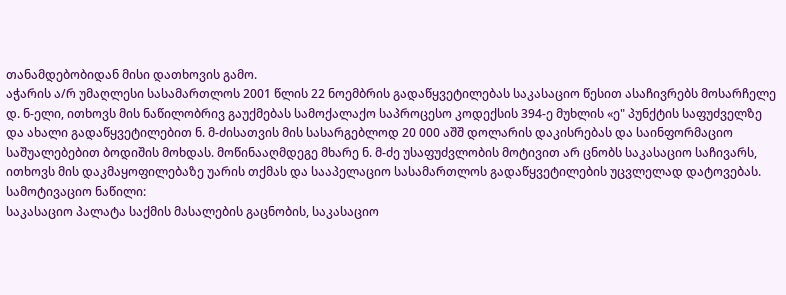თანამდებობიდან მისი დათხოვის გამო.
აჭარის ა/რ უმაღლესი სასამართლოს 2001 წლის 22 ნოემბრის გადაწყვეტილებას საკასაციო წესით ასაჩივრებს მოსარჩელე დ. ნ-ელი, ითხოვს მის ნაწილობრივ გაუქმებას სამოქალაქო საპროცესო კოდექსის 394-ე მუხლის «ე" პუნქტის საფუძველზე და ახალი გადაწყვეტილებით ნ. მ-ძისათვის მის სასარგებლოდ 20 000 აშშ დოლარის დაკისრებას და საინფორმაციო საშუალებებით ბოდიშის მოხდას. მოწინააღმდეგე მხარე ნ. მ-ძე უსაფუძვლობის მოტივით არ ცნობს საკასაციო საჩივარს, ითხოვს მის დაკმაყოფილებაზე უარის თქმას და სააპელაციო სასამართლოს გადაწყვეტილების უცვლელად დატოვებას.
სამოტივაციო ნაწილი:
საკასაციო პალატა საქმის მასალების გაცნობის, საკასაციო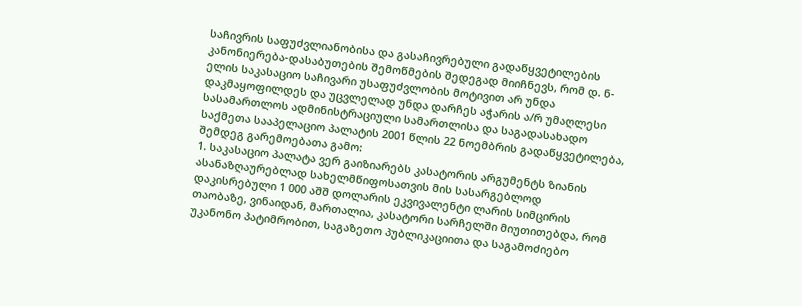საჩივრის საფუძვლიანობისა და გასაჩივრებული გადაწყვეტილების კანონიერება-დასაბუთების შემოწმების შედეგად მიიჩნევს, რომ დ. ნ-ელის საკასაციო საჩივარი უსაფუძვლობის მოტივით არ უნდა დაკმაყოფილდეს და უცვლელად უნდა დარჩეს აჭარის ა/რ უმაღლესი სასამართლოს ადმინისტრაციული სამართლისა და საგადასახადო საქმეთა სააპელაციო პალატის 2001 წლის 22 ნოემბრის გადაწყვეტილება, შემდეგ გარემოებათა გამო:
1. საკასაციო პალატა ვერ გაიზიარებს კასატორის არგუმენტს ზიანის ასანაზღაურებლად სახელმწიფოსათვის მის სასარგებლოდ დაკისრებული 1 000 აშშ დოლარის ეკვივალენტი ლარის სიმცირის თაობაზე, ვინაიდან, მართალია, კასატორი სარჩელში მიუთითებდა, რომ უკანონო პატიმრობით, საგაზეთო პუბლიკაციითა და საგამოძიებო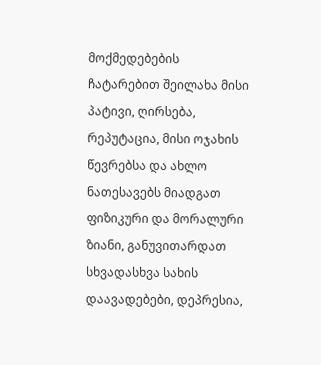მოქმედებების ჩატარებით შეილახა მისი პატივი, ღირსება, რეპუტაცია, მისი ოჯახის წევრებსა და ახლო ნათესავებს მიადგათ ფიზიკური და მორალური ზიანი, განუვითარდათ სხვადასხვა სახის დაავადებები, დეპრესია,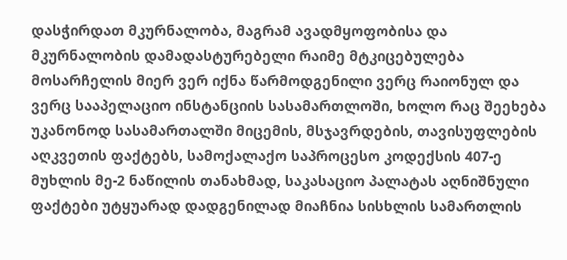დასჭირდათ მკურნალობა, მაგრამ ავადმყოფობისა და მკურნალობის დამადასტურებელი რაიმე მტკიცებულება მოსარჩელის მიერ ვერ იქნა წარმოდგენილი ვერც რაიონულ და ვერც სააპელაციო ინსტანციის სასამართლოში, ხოლო რაც შეეხება უკანონოდ სასამართალში მიცემის, მსჯავრდების, თავისუფლების აღკვეთის ფაქტებს, სამოქალაქო საპროცესო კოდექსის 407-ე მუხლის მე-2 ნაწილის თანახმად, საკასაციო პალატას აღნიშნული ფაქტები უტყუარად დადგენილად მიაჩნია სისხლის სამართლის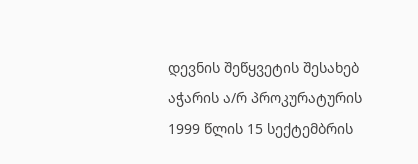დევნის შეწყვეტის შესახებ აჭარის ა/რ პროკურატურის 1999 წლის 15 სექტემბრის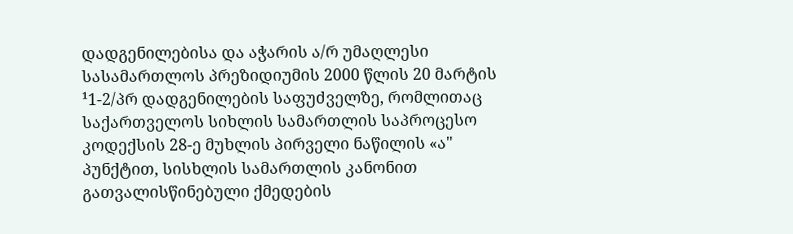დადგენილებისა და აჭარის ა/რ უმაღლესი სასამართლოს პრეზიდიუმის 2000 წლის 20 მარტის ¹1-2/პრ დადგენილების საფუძველზე, რომლითაც საქართველოს სიხლის სამართლის საპროცესო კოდექსის 28-ე მუხლის პირველი ნაწილის «ა" პუნქტით, სისხლის სამართლის კანონით გათვალისწინებული ქმედების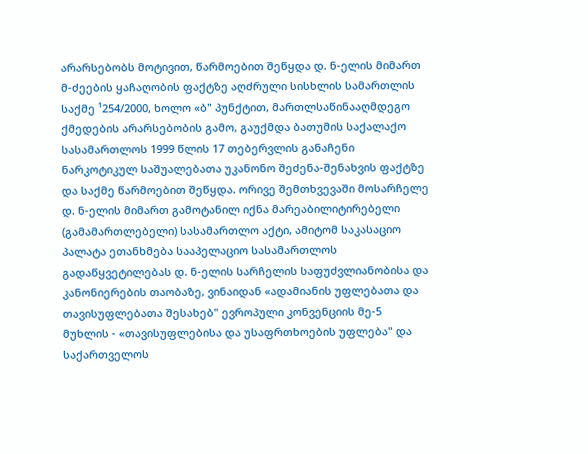არარსებობს მოტივით, წარმოებით შეწყდა დ. ნ-ელის მიმართ მ-ძეების ყაჩაღობის ფაქტზე აღძრული სისხლის სამართლის საქმე ¹254/2000, ხოლო «ბ" პუნქტით, მართლსაწინააღმდეგო ქმედების არარსებობის გამო, გაუქმდა ბათუმის საქალაქო სასამართლოს 1999 წლის 17 თებერვლის განაჩენი ნარკოტიკულ საშუალებათა უკანონო შეძენა-შენახვის ფაქტზე და საქმე წარმოებით შეწყდა. ორივე შემთხვევაში მოსარჩელე დ. ნ-ელის მიმართ გამოტანილ იქნა მარეაბილიტირებელი (გამამართლებელი) სასამართლო აქტი, ამიტომ საკასაციო პალატა ეთანხმება სააპელაციო სასამართლოს გადაწყვეტილებას დ. ნ-ელის სარჩელის საფუძვლიანობისა და კანონიერების თაობაზე, ვინაიდან «ადამიანის უფლებათა და თავისუფლებათა შესახებ" ევროპული კონვენციის მე-5 მუხლის - «თავისუფლებისა და უსაფრთხოების უფლება" და საქართველოს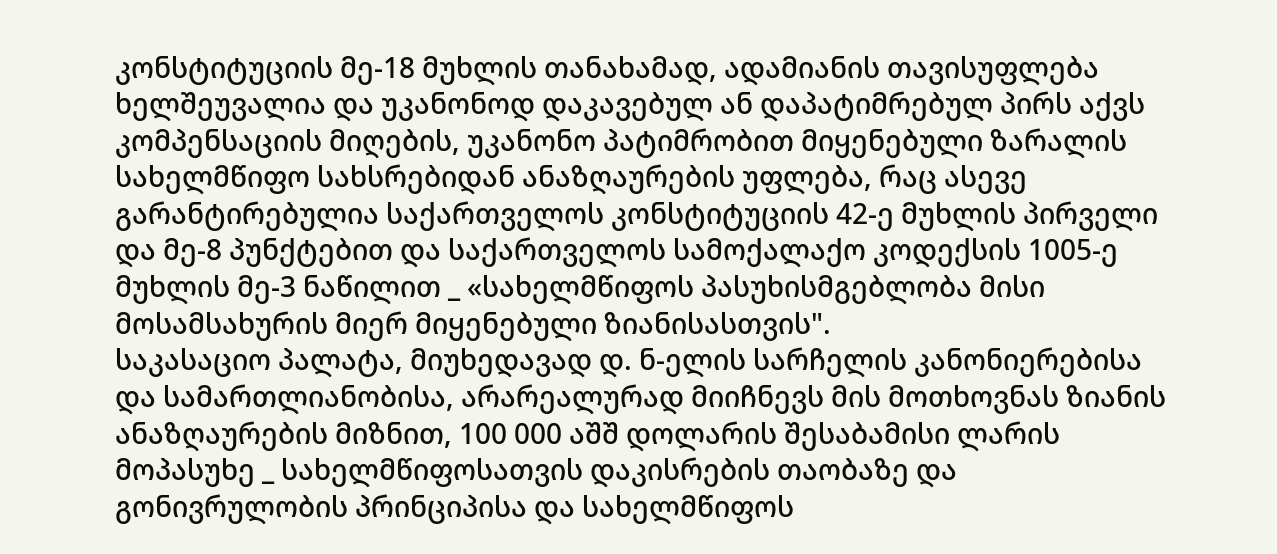კონსტიტუციის მე-18 მუხლის თანახამად, ადამიანის თავისუფლება ხელშეუვალია და უკანონოდ დაკავებულ ან დაპატიმრებულ პირს აქვს კომპენსაციის მიღების, უკანონო პატიმრობით მიყენებული ზარალის სახელმწიფო სახსრებიდან ანაზღაურების უფლება, რაც ასევე გარანტირებულია საქართველოს კონსტიტუციის 42-ე მუხლის პირველი და მე-8 პუნქტებით და საქართველოს სამოქალაქო კოდექსის 1005-ე მუხლის მე-3 ნაწილით _ «სახელმწიფოს პასუხისმგებლობა მისი მოსამსახურის მიერ მიყენებული ზიანისასთვის".
საკასაციო პალატა, მიუხედავად დ. ნ-ელის სარჩელის კანონიერებისა და სამართლიანობისა, არარეალურად მიიჩნევს მის მოთხოვნას ზიანის ანაზღაურების მიზნით, 100 000 აშშ დოლარის შესაბამისი ლარის მოპასუხე _ სახელმწიფოსათვის დაკისრების თაობაზე და გონივრულობის პრინციპისა და სახელმწიფოს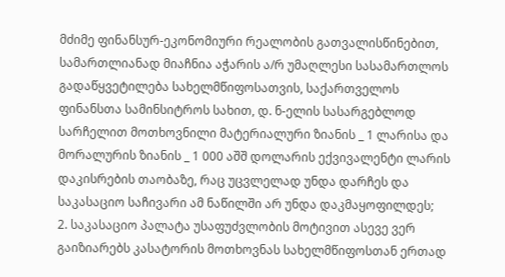მძიმე ფინანსურ-ეკონომიური რეალობის გათვალისწინებით, სამართლიანად მიაჩნია აჭარის ა/რ უმაღლესი სასამართლოს გადაწყვეტილება სახელმწიფოსათვის, საქართველოს ფინანსთა სამინსიტროს სახით, დ. ნ-ელის სასარგებლოდ სარჩელით მოთხოვნილი მატერიალური ზიანის _ 1 ლარისა და მორალურის ზიანის _ 1 000 აშშ დოლარის ექვივალენტი ლარის დაკისრების თაობაზე, რაც უცვლელად უნდა დარჩეს და საკასაციო საჩივარი ამ ნაწილში არ უნდა დაკმაყოფილდეს;
2. საკასაციო პალატა უსაფუძვლობის მოტივით ასევე ვერ გაიზიარებს კასატორის მოთხოვნას სახელმწიფოსთან ერთად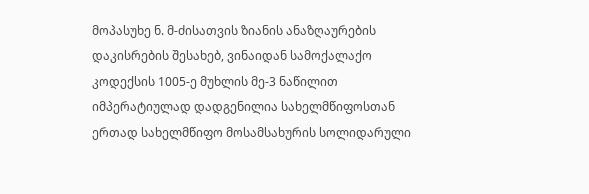მოპასუხე ნ. მ-ძისათვის ზიანის ანაზღაურების დაკისრების შესახებ, ვინაიდან სამოქალაქო კოდექსის 1005-ე მუხლის მე-3 ნაწილით იმპერატიულად დადგენილია სახელმწიფოსთან ერთად სახელმწიფო მოსამსახურის სოლიდარული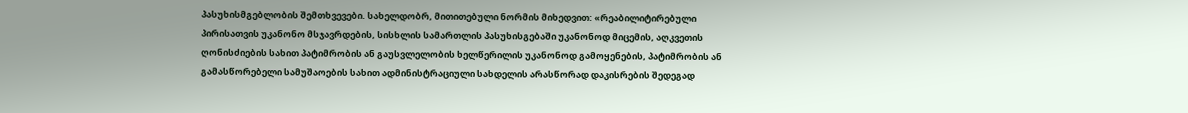პასუხისმგებლობის შემთხვევები. სახელდობრ, მითითებული ნორმის მიხედვით: «რეაბილიტირებული პირისათვის უკანონო მსჯავრდების, სისხლის სამართლის პასუხისგებაში უკანონოდ მიცემის, აღკვეთის ღონისძიების სახით პატიმრობის ან გაუსვლელობის ხელწერილის უკანონოდ გამოყენების, პატიმრობის ან გამასწორებელი სამუშაოების სახით ადმინისტრაციული სახდელის არასწორად დაკისრების შედეგად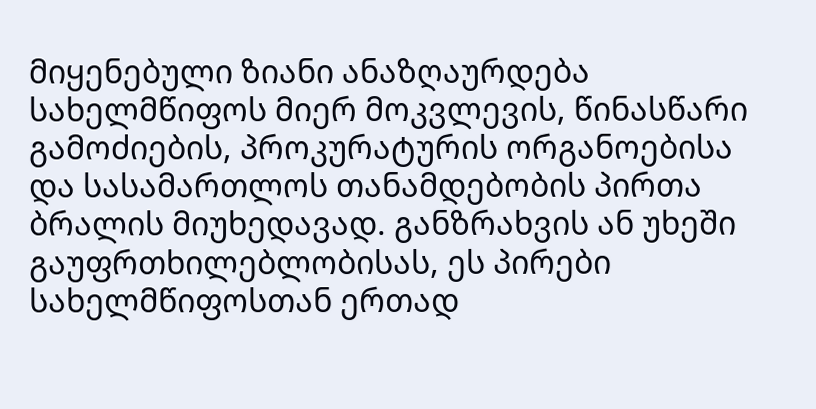მიყენებული ზიანი ანაზღაურდება სახელმწიფოს მიერ მოკვლევის, წინასწარი გამოძიების, პროკურატურის ორგანოებისა და სასამართლოს თანამდებობის პირთა ბრალის მიუხედავად. განზრახვის ან უხეში გაუფრთხილებლობისას, ეს პირები სახელმწიფოსთან ერთად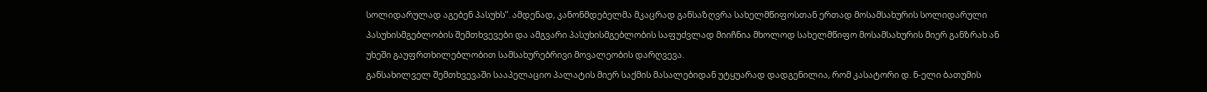სოლიდარულად აგებენ პასუხს”. ამდენად, კანონმდებელმა მკაცრად განსაზღვრა სახელმწიფოსთან ერთად მოსამსახურის სოლიდარული პასუხისმგებლობის შემთხვევები და ამგვარი პასუხისმგებლობის საფუძვლად მიიჩნია მხოლოდ სახელმწიფო მოსამსახურის მიერ განზრახ ან უხეში გაუფრთხილებლობით სამსახურებრივი მოვალეობის დარღვევა.
განსახილველ შემთხვევაში სააპელაციო პალატის მიერ საქმის მასალებიდან უტყუარად დადგენილია, რომ კასატორი დ. ნ-ელი ბათუმის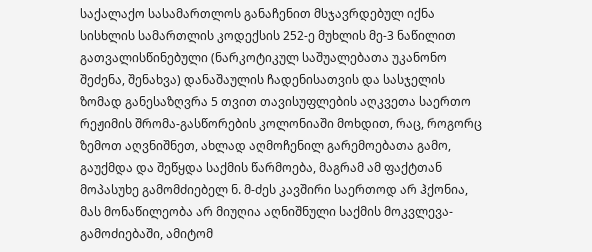საქალაქო სასამართლოს განაჩენით მსჯავრდებულ იქნა სისხლის სამართლის კოდექსის 252-ე მუხლის მე-3 ნაწილით გათვალისწინებული (ნარკოტიკულ საშუალებათა უკანონო შეძენა, შენახვა) დანაშაულის ჩადენისათვის და სასჯელის ზომად განესაზღვრა 5 თვით თავისუფლების აღკვეთა საერთო რეჟიმის შრომა-გასწორების კოლონიაში მოხდით, რაც, როგორც ზემოთ აღვნიშნეთ, ახლად აღმოჩენილ გარემოებათა გამო, გაუქმდა და შეწყდა საქმის წარმოება, მაგრამ ამ ფაქტთან მოპასუხე გამომძიებელ ნ. მ-ძეს კავშირი საერთოდ არ ჰქონია, მას მონაწილეობა არ მიუღია აღნიშნული საქმის მოკვლევა-გამოძიებაში, ამიტომ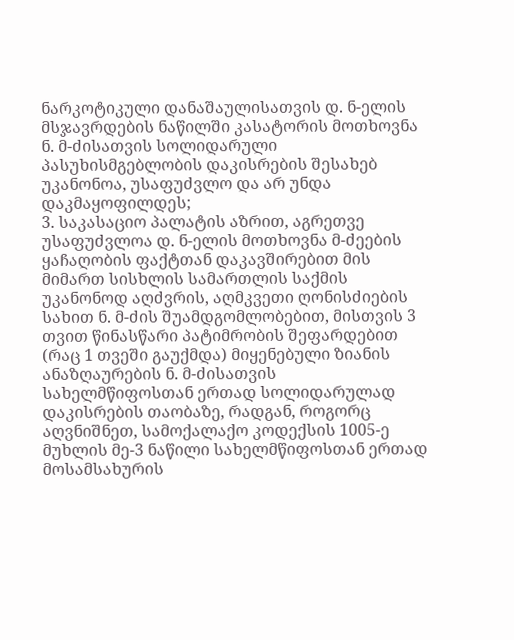ნარკოტიკული დანაშაულისათვის დ. ნ-ელის მსჯავრდების ნაწილში კასატორის მოთხოვნა ნ. მ-ძისათვის სოლიდარული პასუხისმგებლობის დაკისრების შესახებ უკანონოა, უსაფუძვლო და არ უნდა დაკმაყოფილდეს;
3. საკასაციო პალატის აზრით, აგრეთვე უსაფუძვლოა დ. ნ-ელის მოთხოვნა მ-ძეების ყაჩაღობის ფაქტთან დაკავშირებით მის მიმართ სისხლის სამართლის საქმის უკანონოდ აღძვრის, აღმკვეთი ღონისძიების სახით ნ. მ-ძის შუამდგომლობებით, მისთვის 3 თვით წინასწარი პატიმრობის შეფარდებით (რაც 1 თვეში გაუქმდა) მიყენებული ზიანის ანაზღაურების ნ. მ-ძისათვის სახელმწიფოსთან ერთად სოლიდარულად დაკისრების თაობაზე, რადგან, როგორც აღვნიშნეთ, სამოქალაქო კოდექსის 1005-ე მუხლის მე-3 ნაწილი სახელმწიფოსთან ერთად მოსამსახურის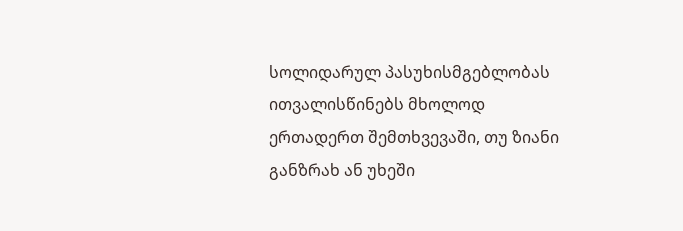სოლიდარულ პასუხისმგებლობას ითვალისწინებს მხოლოდ ერთადერთ შემთხვევაში, თუ ზიანი განზრახ ან უხეში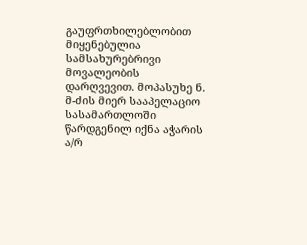გაუფრთხილებლობით მიყენებულია სამსახურებრივი მოვალეობის დარღვევით. მოპასუხე ნ. მ-ძის მიერ სააპელაციო სასამართლოში წარდგენილ იქნა აჭარის ა/რ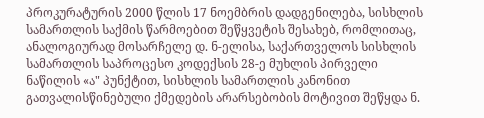პროკურატურის 2000 წლის 17 ნოემბრის დადგენილება, სისხლის სამართლის საქმის წარმოებით შეწყვეტის შესახებ, რომლითაც, ანალოგიურად მოსარჩელე დ. ნ-ელისა, საქართველოს სისხლის სამართლის საპროცესო კოდექსის 28-ე მუხლის პირველი ნაწილის «ა" პუნქტით, სისხლის სამართლის კანონით გათვალისწინებული ქმედების არარსებობის მოტივით შეწყდა ნ.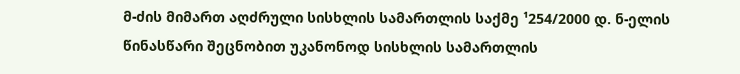მ-ძის მიმართ აღძრული სისხლის სამართლის საქმე ¹254/2000 დ. ნ-ელის წინასწარი შეცნობით უკანონოდ სისხლის სამართლის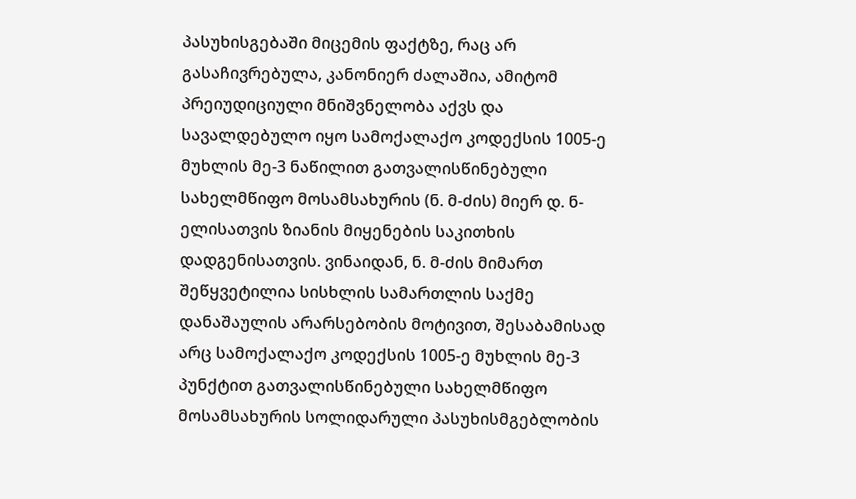პასუხისგებაში მიცემის ფაქტზე, რაც არ გასაჩივრებულა, კანონიერ ძალაშია, ამიტომ პრეიუდიციული მნიშვნელობა აქვს და სავალდებულო იყო სამოქალაქო კოდექსის 1005-ე მუხლის მე-3 ნაწილით გათვალისწინებული სახელმწიფო მოსამსახურის (ნ. მ-ძის) მიერ დ. ნ-ელისათვის ზიანის მიყენების საკითხის დადგენისათვის. ვინაიდან, ნ. მ-ძის მიმართ შეწყვეტილია სისხლის სამართლის საქმე დანაშაულის არარსებობის მოტივით, შესაბამისად არც სამოქალაქო კოდექსის 1005-ე მუხლის მე-3 პუნქტით გათვალისწინებული სახელმწიფო მოსამსახურის სოლიდარული პასუხისმგებლობის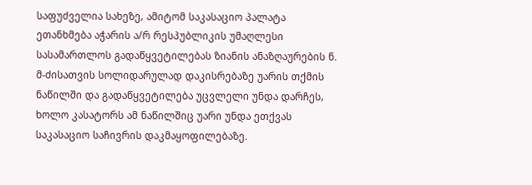საფუძველია სახეზე, ამიტომ საკასაციო პალატა ეთანხმება აჭარის ა/რ რესპუბლიკის უმაღლესი სასამართლოს გადაწყვეტილებას ზიანის ანაზღაურების ნ. მ-ძისათვის სოლიდარულად დაკისრებაზე უარის თქმის ნაწილში და გადაწყვეტილება უცვლელი უნდა დარჩეს, ხოლო კასატორს ამ ნაწილშიც უარი უნდა ეთქვას საკასაციო საჩივრის დაკმაყოფილებაზე.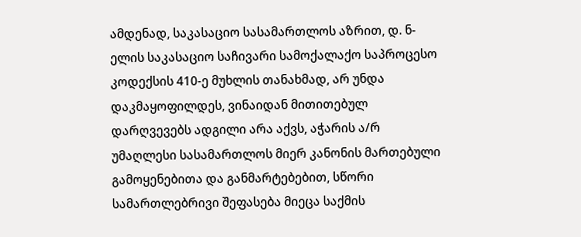ამდენად, საკასაციო სასამართლოს აზრით, დ. ნ-ელის საკასაციო საჩივარი სამოქალაქო საპროცესო კოდექსის 410-ე მუხლის თანახმად, არ უნდა დაკმაყოფილდეს, ვინაიდან მითითებულ დარღვევებს ადგილი არა აქვს, აჭარის ა/რ უმაღლესი სასამართლოს მიერ კანონის მართებული გამოყენებითა და განმარტებებით, სწორი სამართლებრივი შეფასება მიეცა საქმის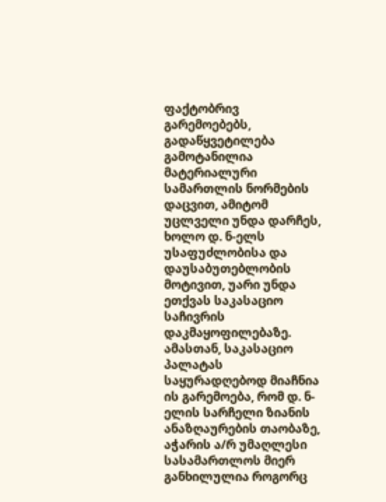ფაქტობრივ გარემოებებს, გადაწყვეტილება გამოტანილია მატერიალური სამართლის ნორმების დაცვით, ამიტომ უცლველი უნდა დარჩეს, ხოლო დ. ნ-ელს უსაფუძლობისა და დაუსაბუთებლობის მოტივით, უარი უნდა ეთქვას საკასაციო საჩივრის დაკმაყოფილებაზე.
ამასთან, საკასაციო პალატას საყურადღებოდ მიაჩნია ის გარემოება, რომ დ. ნ-ელის სარჩელი ზიანის ანაზღაურების თაობაზე, აჭარის ა/რ უმაღლესი სასამართლოს მიერ განხილულია როგორც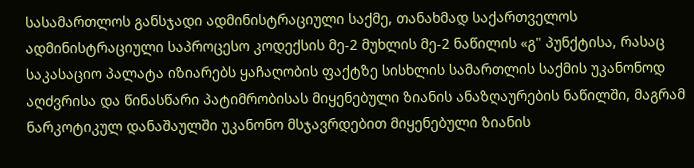სასამართლოს განსჯადი ადმინისტრაციული საქმე, თანახმად საქართველოს ადმინისტრაციული საპროცესო კოდექსის მე-2 მუხლის მე-2 ნაწილის «გ" პუნქტისა, რასაც საკასაციო პალატა იზიარებს ყაჩაღობის ფაქტზე სისხლის სამართლის საქმის უკანონოდ აღძვრისა და წინასწარი პატიმრობისას მიყენებული ზიანის ანაზღაურების ნაწილში, მაგრამ ნარკოტიკულ დანაშაულში უკანონო მსჯავრდებით მიყენებული ზიანის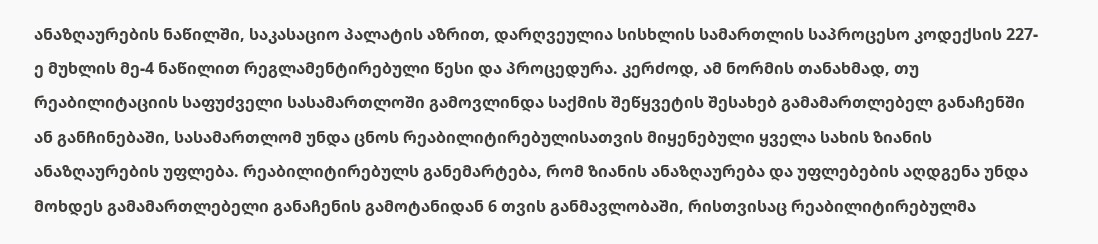ანაზღაურების ნაწილში, საკასაციო პალატის აზრით, დარღვეულია სისხლის სამართლის საპროცესო კოდექსის 227-ე მუხლის მე-4 ნაწილით რეგლამენტირებული წესი და პროცედურა. კერძოდ, ამ ნორმის თანახმად, თუ რეაბილიტაციის საფუძველი სასამართლოში გამოვლინდა საქმის შეწყვეტის შესახებ გამამართლებელ განაჩენში ან განჩინებაში, სასამართლომ უნდა ცნოს რეაბილიტირებულისათვის მიყენებული ყველა სახის ზიანის ანაზღაურების უფლება. რეაბილიტირებულს განემარტება, რომ ზიანის ანაზღაურება და უფლებების აღდგენა უნდა მოხდეს გამამართლებელი განაჩენის გამოტანიდან 6 თვის განმავლობაში, რისთვისაც რეაბილიტირებულმა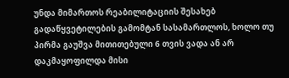უნდა მიმართოს რეაბილიტაციის შესახებ გადაწყვეტილების გამომტან სასამართლოს, ხოლო თუ პირმა გაუშვა მითითებული 6 თვის ვადა ან არ დაკმაყოფილდა მისი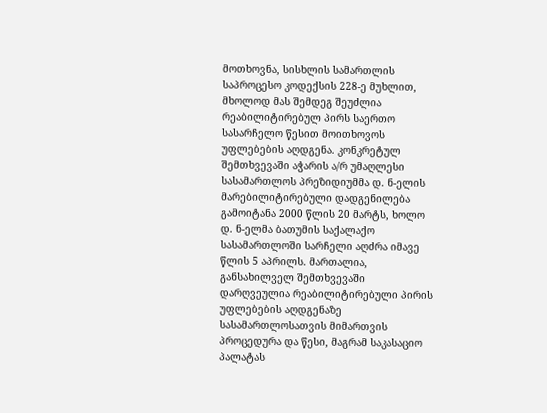მოთხოვნა, სისხლის სამართლის საპროცესო კოდექსის 228-ე მუხლით, მხოლოდ მას შემდეგ შეუძლია რეაბილიტირებულ პირს საერთო სასარჩელო წესით მოითხოვოს უფლებების აღდგენა. კონკრეტულ შემთხვევაში აჭარის ა/რ უმაღლესი სასამართლოს პრეზიდიუმმა დ. ნ-ელის მარებილიტირებული დადგენილება გამოიტანა 2000 წლის 20 მარტს, ხოლო დ. ნ-ელმა ბათუმის საქალაქო სასამართლოში სარჩელი აღძრა იმავე წლის 5 აპრილს. მართალია, განსახილველ შემთხვევაში დარღვეულია რეაბილიტირებული პირის უფლებების აღდგენაზე სასამართლოსათვის მიმართვის პროცედურა და წესი, მაგრამ საკასაციო პალატას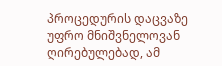პროცედურის დაცვაზე უფრო მნიშვნელოვან ღირებულებად, ამ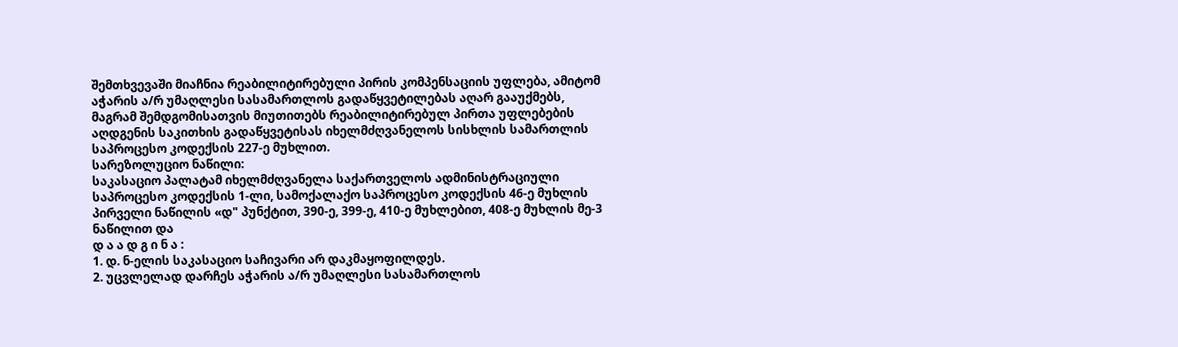შემთხვევაში მიაჩნია რეაბილიტირებული პირის კომპენსაციის უფლება, ამიტომ აჭარის ა/რ უმაღლესი სასამართლოს გადაწყვეტილებას აღარ გააუქმებს, მაგრამ შემდგომისათვის მიუთითებს რეაბილიტირებულ პირთა უფლებების აღდგენის საკითხის გადაწყვეტისას იხელმძღვანელოს სისხლის სამართლის საპროცესო კოდექსის 227-ე მუხლით.
სარეზოლუციო ნაწილი:
საკასაციო პალატამ იხელმძღვანელა საქართველოს ადმინისტრაციული საპროცესო კოდექსის 1-ლი, სამოქალაქო საპროცესო კოდექსის 46-ე მუხლის პირველი ნაწილის «დ" პუნქტით, 390-ე, 399-ე, 410-ე მუხლებით, 408-ე მუხლის მე-3 ნაწილით და
დ ა ა დ გ ი ნ ა :
1. დ. ნ-ელის საკასაციო საჩივარი არ დაკმაყოფილდეს.
2. უცვლელად დარჩეს აჭარის ა/რ უმაღლესი სასამართლოს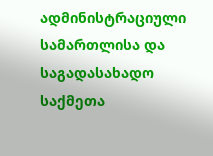ადმინისტრაციული სამართლისა და საგადასახადო საქმეთა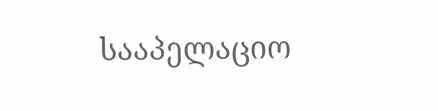სააპელაციო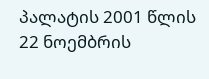პალატის 2001 წლის 22 ნოემბრის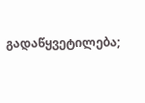გადაწყვეტილება;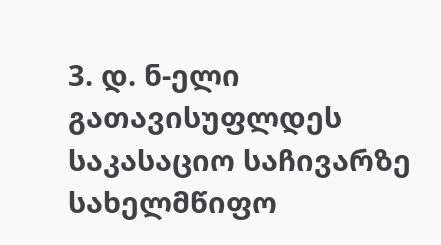3. დ. ნ-ელი გათავისუფლდეს საკასაციო საჩივარზე სახელმწიფო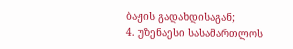ბაჟის გადახდისაგან;
4. უზენაესი სასამართლოს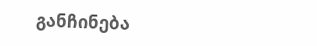განჩინება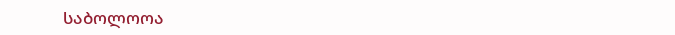საბოლოოა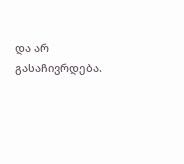და არ გასაჩივრდება.